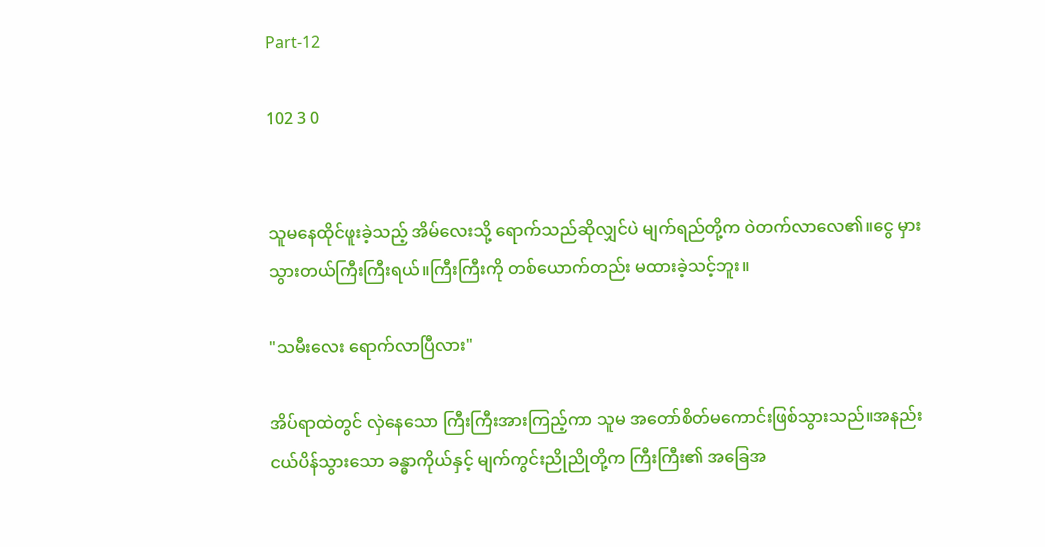Part-12

102 3 0


သူမနေထိုင်ဖူးခဲ့သည့် အိမ်လေးသို့ ရောက်သည်ဆိုလျှင်ပဲ မျက်ရည်တို့က ဝဲတက်လာလေ၏။ငွေ မှားသွားတယ်ကြီးကြီးရယ်။‌ကြီးကြီးကို တစ်ယောက်တည်း မထားခဲ့သင့်ဘူး။

"သမီးလေး ရောက်လာပြီလား"

အိပ်ရာထဲတွင် လှဲနေသော ကြီးကြီးအားကြည့်ကာ သူမ အတော်စိတ်မကောင်းဖြစ်သွားသည်။အနည်းငယ်ပိန်သွားသော ခန္ဓာကိုယ်နှင့် မျက်ကွင်းညိုညိုတို့က ကြီးကြီး၏ အခြေအ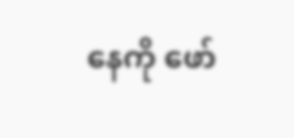နေကို ဖော်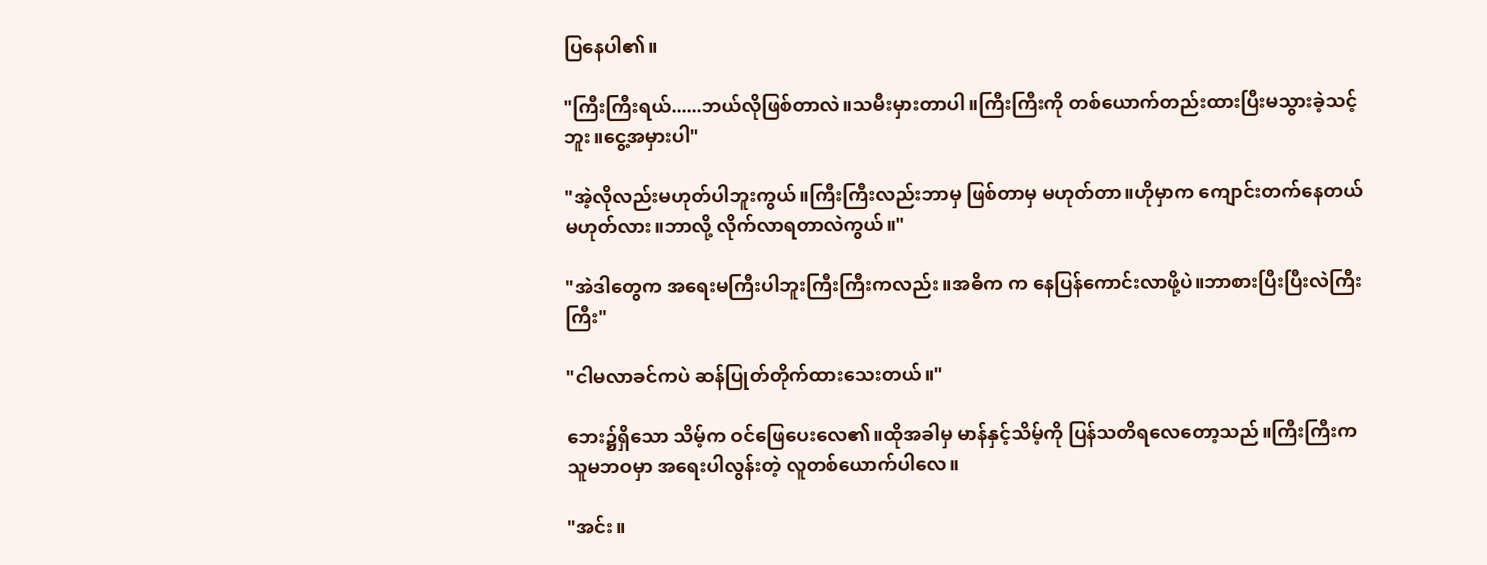ပြနေပါ၏။

"ကြီးကြီးရယ်......ဘယ်လိုဖြစ်တာလဲ။သမီးမှားတာပါ။ကြီးကြီးကို တစ်ယောက်တည်းထားပြီးမသွားခဲ့သင့်ဘူး။ငွေ့အမှားပါ"

"အဲ့လိုလည်းမဟုတ်ပါဘူးကွယ်။ကြီးကြီးလည်းဘာမှ ဖြစ်တာမှ မဟုတ်တာ။ဟိုမှာက ကျောင်းတက်နေတယ်မဟုတ်လား။ဘာလို့ လိုက်လာရတာလဲကွယ်။"

"အဲဒါတွေက အရေးမကြီးပါဘူးကြီးကြီးကလည်း။အဓိက က နေပြန်ကောင်းလာဖို့ပဲ။ဘာစားပြီးပြီးလဲကြီးကြီး"

"ငါမလာခင်ကပဲ ဆန်ပြုတ်တိုက်ထားသေးတယ်။"

ဘေး၌ရှိသော သိမ့်က ဝင်ဖြေပေးလေ၏။ထိုအခါမှ ‌မာန်နှင့်သိမ့်ကို ပြန်သတိရလေတော့သည်။ကြီးကြီးက သူမဘဝမှာ အရေးပါလွန်းတဲ့ လူတစ်ယောက်ပါလေ။

"အင်း။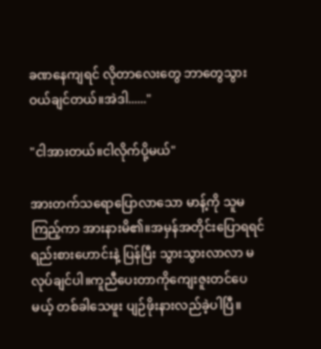ခဏနေကျရင် လိုတာလေးတွေ ဘာတွေသွားဝယ်ချင်တယ်။အဲဒါ......"

"ငါအားတယ်။ငါလိုက်ပို့မယ်"

အားတက်သရောပြောလာသော မာန့်ကို သူမကြည့်ကာ အားနားမိ၏။အမှန်အတိုင်းပြောရရင် ရည်းစားဟောင်းနဲ့ ပြန်ပြီး သွားသွားလာလာ မလုပ်ချင်ပါ။ကူညီပေးတာကိုကျေးဇူးတင်ပေမယ့် တစ်ခါသေဖူး ပျဉ်ဖိုးနားလည်ခဲ့ပါပြီ။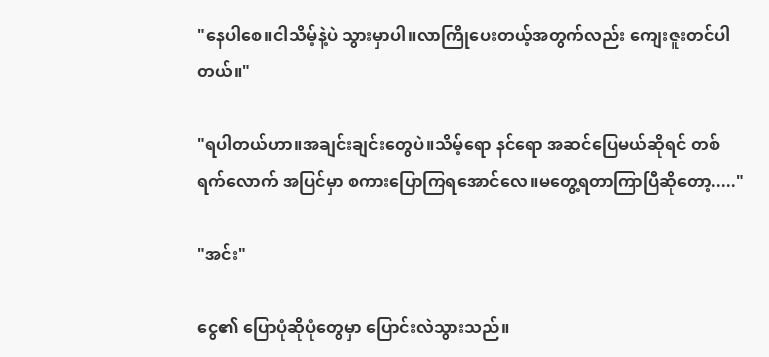"နေပါစေ။ငါသိမ့်နဲ့ပဲ သွားမှာပါ။လာကြိုပေးတယ့်အတွက်လည်း ကျေးဇူးတင်ပါတယ်။"

"ရပါတယ်ဟာ။အချင်းချင်းတွေပဲ။သိမ့်ရော နင်ရော အဆင်ပြေမယ်ဆိုရင် တစ်ရက်လောက် အပြင်မှာ စကားပြောကြရအောင်လေ။မ‌တွေ့ရတာကြာပြီဆိုတော့....."

"အင်း"

ငွေ၏ ပြောပုံဆိုပုံတွေမှာ ပြောင်းလဲသွားသည်။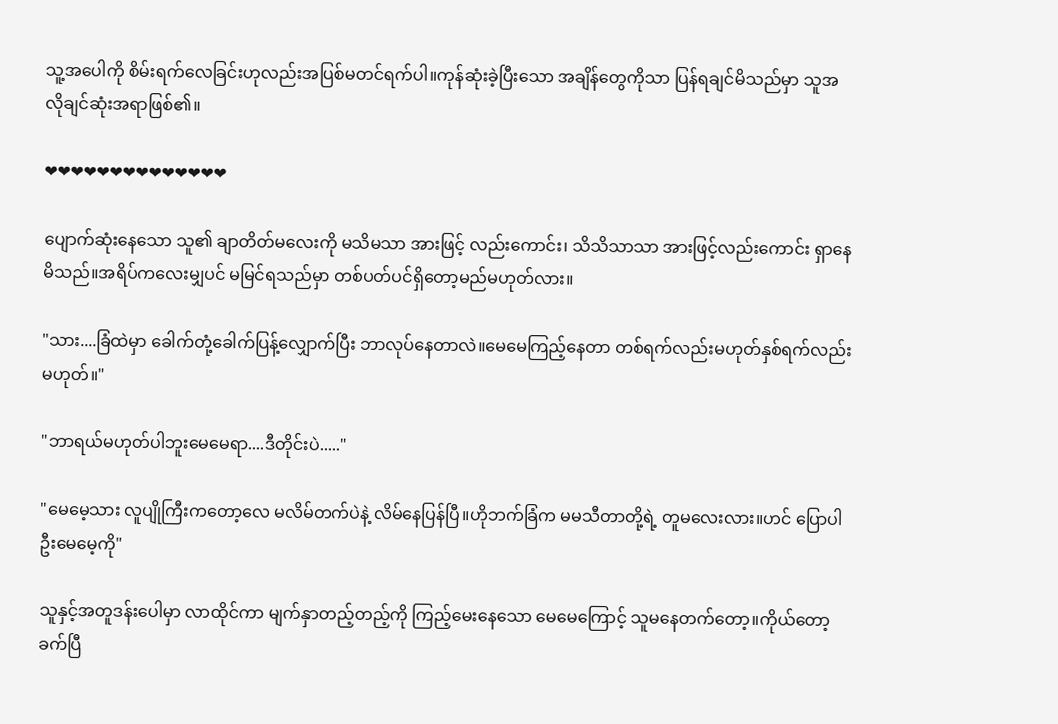သူ့အပေါကို စိမ်းရက်လေခြင်းဟုလည်းအပြစ်မတင်ရက်ပါ။ကုန်ဆုံးခဲ့ပြီးသော အချိန်တွေကိုသာ ပြန်ရချင်မိသည်မှာ သူအလိုချင်ဆုံးအရာဖြစ်၏။

❤❤❤❤❤❤❤❤❤❤❤❤❤❤

ပျောက်ဆုံးနေသော သူ၏ ချာတိတ်မလေးကို မသိမသာ အားဖြင့် လည်းကောင်း၊ သိသိသာသာ အားဖြင့်လည်းကောင်း ရှာနေမိသည်။အရိပ်ကလေးမျှပင် မမြင်ရသည်မှာ တစ်ပတ်ပင်ရှိတော့မည်မဟုတ်လား။

"သား....ခြံထဲမှာ ခေါက်တုံ့ခေါက်ပြန့်လျှောက်ပြီး ဘာလုပ်နေတာလဲ။မေမေကြည့်နေတာ တစ်ရက်လည်းမဟုတ်နှစ်ရက်လည်းမဟုတ်။"

"ဘာရယ်မဟုတ်ပါဘူးမေမေရာ....ဒီတိုင်းပဲ....."

"မေမေ့သား လူပျိုကြီးကတော့လေ မလိမ်တက်ပဲနဲ့ လိမ်နေပြန်ပြီ။ဟိုဘက်ခြံက မမသီတာတို့ရဲ့ တူမလေးလား။ဟင် ပြောပါဦးမေမေ့ကို"

သူနှင့်အတူဒန်းပေါမှာ လာထိုင်ကာ မျက်နှာတည့်တည့်ကို ကြည့်မေးနေသော မေမေကြောင့် သူမနေတက်တော့။ကိုယ်တော့ ခက်ပြီ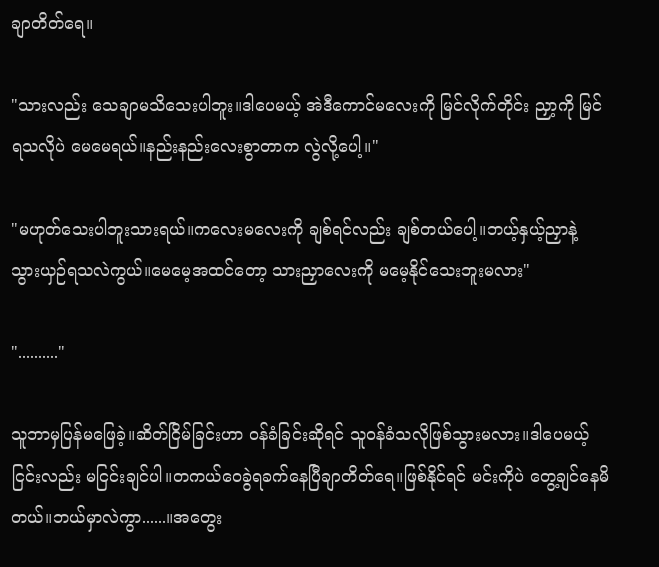ချာတိတ်ရေ။

"သားလည်း သေချာမသိသေးပါဘူး။ဒါပေမယ့် အဲဒီကောင်မလေးကို မြင်လိုက်တိုင်း ညှာ့ကို မြင်ရသလိုပဲ မေမေရယ်။နည်းနည်းလေးစွာတာက လွဲလို့ပေါ့။"

"မဟုတ်သေးပါဘူးသားရယ်။ကလေးမလေးကို ချစ်ရင်လည်း ချစ်တယ်ပေါ့။ဘယ့်နှယ့်ညှာနဲ့ သွားယှဉ်ရသလဲကွယ်။မေမေ့အထင်တော့ သားညှာလေးကို မမေ့နိုင်သေးဘူးမလား"

".........."

သူဘာမှပြန်မဖြေခဲ့။ဆိတ်ငြိမ်ခြင်းဟာ ဝန်ခံခြင်းဆိုရင် သူဝန်ခံသလိုဖြစ်သွားမလား။ဒါပေမယ့် ငြင်းလည်း မငြင်းချင်ပါ။တကယ်ဝေခွဲရခက်နေပြီချာတိတ်ရေ။ဖြစ်နိုင်ရင် မင်းကိုပဲ တွေ့ချင်နေမိတယ်။ဘယ်မှာလဲကွာ......။အတွေး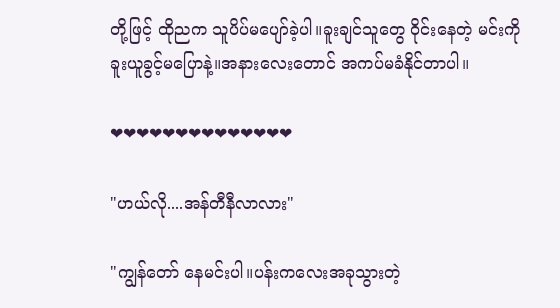တို့ဖြင့် ထိုညက သူပိပ်မပျော်ခဲ့ပါ။ခူးချင်သူတွေ ဝိုင်းနေတဲ့ မင်းကို ခူးယူခွင့်မပြောနဲ့။အနားလေးတောင် အကပ်မခံနိုင်တာပါ။

❤❤❤❤❤❤❤❤❤❤❤❤❤❤

"ဟယ်လို....အန်တီနီလာလား"

"ကျွန်တော် နေမင်းပါ။ပန်းကလေးအခုသွားတဲ့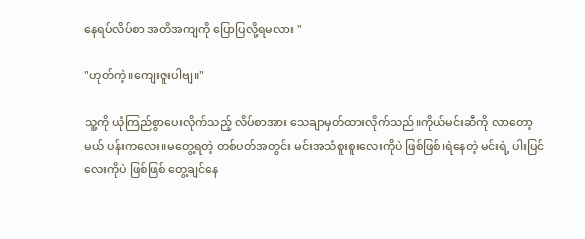နေရပ်လိပ်စာ အတိအကျကို ပြောပြလို့ရမလား "

"ဟုတ်ကဲ့။ကျေးဇူးပါဗျ။"

သူ့ကို ယုံကြည်စွာပေးလိုက်သည့် လိပ်စာအား သေချာမှတ်ထားလိုက်သည်။ကိုယ်မင်းဆီကို လာတော့မယ် ပန်းကလေး။မတွေ့ရတဲ့ တစ်ပတ်အတွင်း မင်းအသံစူးစူးလေးကိုပဲ ဖြစ်ဖြစ်၊ရဲနေတဲ့ မင်းရဲ့ ပါးပြင်လေးကိုပဲ ဖြစ်ဖြစ် တွေ့ချင်နေ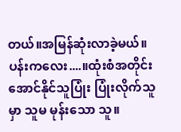တယ်။အမြန်ဆုံးလာခဲ့မယ်။ပန်းကလေး....။ထုံးစံအတိုင်းအောင်နိုင်သူပြုံး ပြုံးလိုက်သူမှာ သူမ မုန်းသော သူ။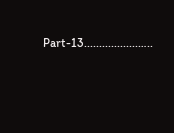Part-13..................…..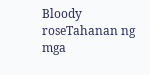Bloody roseTahanan ng mga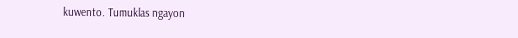kuwento. Tumuklas ngayon